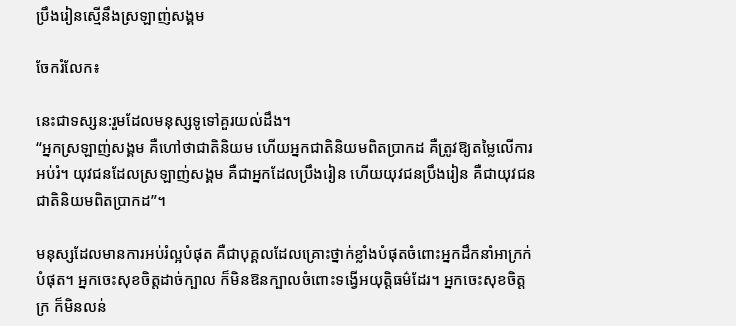ប្រឹងរៀនស្មើនឹងស្រឡាញ់សង្គម

ចែករំលែក៖

នេះជាទស្សន:រួមដែលមនុស្សទូទៅគួរយល់ដឹង។
“អ្នកស្រឡាញ់សង្គម គឺហៅថាជាតិនិយម ហើយអ្នកជាតិនិយមពិតប្រាកដ គឺត្រូវឱ្យតម្លៃលើការអប់រំ។ យុវជនដែលស្រឡាញ់សង្គម គឺជាអ្នកដែលប្រឹងរៀន ហើយយុវជនប្រឹងរៀន គឺជាយុវជនជាតិនិយមពិតប្រាកដ”។

មនុស្សដែលមានការអប់រំល្អបំផុត គឺជាបុគ្គលដែលគ្រោះថ្នាក់ខ្លាំងបំផុតចំពោះអ្នកដឹកនាំអាក្រក់បំផុត។ អ្នកចេះសុខចិត្តដាច់ក្បាល ក៏មិនឱនក្បាលចំពោះទង្វើអយុត្តិធម៌ដែរ។ អ្នកចេះសុខចិត្តក្រ ក៏មិនលន់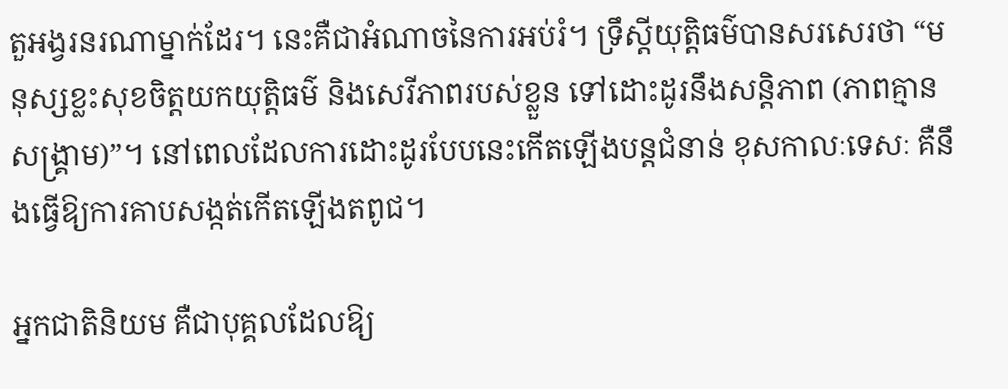តួអង្វរនរណាម្នាក់ដែរ។ នេះគឺជាអំណាចនៃការអប់រំ។ ទ្រឹស្ដីយុត្តិធម៌បានសរសេរថា “មនុស្សខ្លះសុខចិត្តយកយុត្តិធម៌ និងសេរីភាពរបស់ខ្លួន ទៅដោះដូរនឹងសន្តិភាព (ភាពគ្មានសង្គ្រាម)”។ នៅពេលដែលការដោះដូរបែបនេះកើតឡើងបន្តជំនាន់ ខុសកាលៈទេសៈ គឺនឹងធ្វើឱ្យការគាបសង្កត់កើតឡើងតពូជ។

អ្នកជាតិនិយម គឺជាបុគ្គលដែលឱ្យ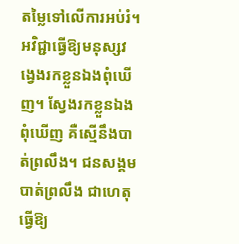តម្លៃទៅលើការអប់រំ។ អវិជ្ជាធ្វើឱ្យមនុស្សវង្វេងរកខ្លួនឯងពុំឃើញ។ ស្វែងរកខ្លួនឯងពុំឃើញ គឺស្មើនឹងបាត់ព្រលឹង។ ជនសង្គមបាត់ព្រលឹង ជាហេតុធ្វើឱ្យ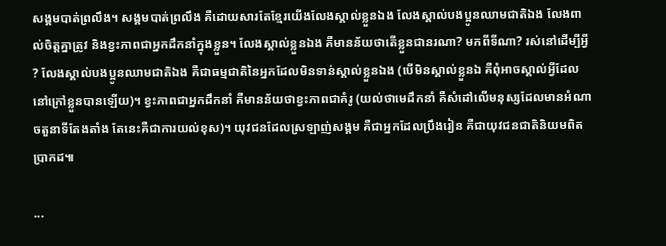សង្គមបាត់ព្រលឹង។ សង្គមបាត់ព្រលឹង គឺដោយសារតែខ្មែរយើងលែងស្គាល់ខ្លួនឯង លែងស្គាល់បងប្អូនឈាមជាតិឯង លែងពាល់ចិត្តគ្នាត្រូវ និងខ្វះភាពជាអ្នកដឹកនាំក្នុងខ្លួន។ លែងស្គាល់ខ្លួនឯង គឺមានន័យថាតើខ្លួនជានរណា? មកពីទីណា? រស់នៅដើម្បីអ្វី? លែងស្គាល់បងប្អូនឈាមជាតិឯង គឺជាធម្មជាតិនៃអ្នកដែលមិនទាន់ស្គាល់ខ្លួនឯង (បើមិនស្គាល់ខ្លួនឯ គឺពុំអាចស្គាល់អ្វីដែលនៅក្រៅខ្លួនបានឡើយ)។ ខ្វះភាពជាអ្នកដឹកនាំ គឺមានន័យថាខ្វះភាពជាគំរូ (យល់ថាមេដឹកនាំ គឺសំដៅលើមនុស្សដែលមានអំណាចតួនាទីតែងតាំង តែនេះគឺជាការយល់ខុស)។ យុវជនដែលស្រឡាញ់សង្គម គឺជាអ្នកដែលប្រឹងរៀន គឺជាយុវជនជាតិនិយមពិតប្រាកដ៕

...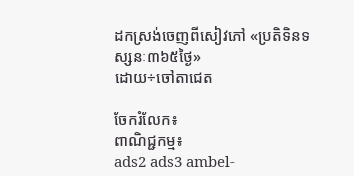ដកស្រង់ចេញពីសៀវភៅ «ប្រតិទិនទស្សនៈ៣៦៥ថ្ងៃ»
ដោយ÷ចៅតាជេត

ចែករំលែក៖
ពាណិជ្ជកម្ម៖
ads2 ads3 ambel-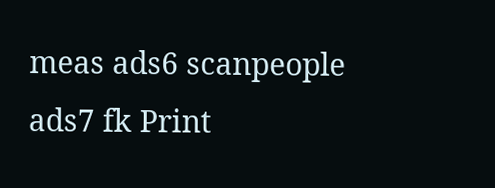meas ads6 scanpeople ads7 fk Print